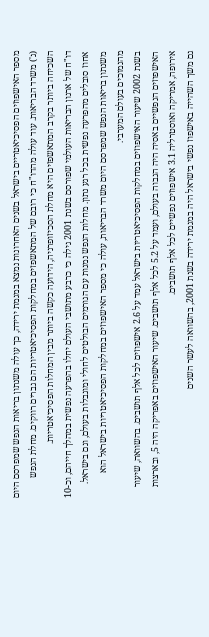מספר האישפוזים הפסיכיאטריים בישראל בשנים האחרונות נמצא במגמת ירידה, כך עולה משנתון בריאות הנפש שמפרסם היום (ג') משרד הבריאות. עוד עולה מהדו"ח כי רובם של המתאשפזים במחלקות הפסיכיאטריות הם גברים רווקים. מחלת הנפש השכיחה ביותר בקרב המתאשפזים היא מחלת הסכיזופרניה, הידועה כקשה ביותר מבין המחלות הפסיכיאטריות.
דו"ח של ארגון הבריאות העולמי שפורסם בשנת 2001 גילה כי כרבע מתושבי העולם יחלו בהפרעה נפשית במהלך חייהם, וכ-10 אחוז סובלים מהפרעה נפשית בכל רגע נתון. מחלות הנפש נמנות עם הגורמים הבולטים לחולי ומוגבלות בעולם, וגם בישראל. משנתון בריאות הנפש שמפרסם היום משרד הבריאות, עולה כי מספר האישפוזים במחלקות הפסיכיאטריות בישראל הוא מהנמוכים בעולם המערבי.
בשנת 2002 שיעור האישפוזים במחלקות הפסיכיאטריות בישראל עמד על 2.6 אישפוזים לכל אלף תושבים. בהשוואה, שיעור האישפוזים הנפשיים באסיה היה הגבוה בעולם, ועמד על 5.2 לכל אלף תושבים. שיעור האישפוזים באפריקה היה 5, ובארצות אירופה, אמריקה ואוסטרליה 3.1 אישפוזים נפשיים לכל אלף תושבים.
גם משך השהייה באישפוז נפשי בישראל היה במגמת ירידה בשנת 2001, בהשוואה לעשר השנים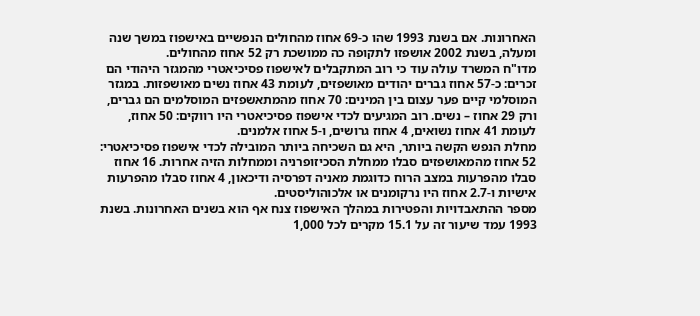האחרונות. אם בשנת 1993 שהו כ-69 אחוז מהחולים הנפשיים באישפוז במשך שנה ומעלה, בשנת 2002 אושפזו לתקופה כה ממושכת רק 52 אחוז מהחולים.
מדו"ח המשרד עולה עוד כי רוב המתקבלים לאישפוז פסיכיאטרי מהמגזר היהודי הם זכרים: כ-57 אחוז גברים יהודים מאושפזים, לעומת 43 אחוז נשים מאושפזות. במגזר המוסלמי קיים פער עצום בין המינים: 70 אחוז מהמתאשפזים המוסלמים הם גברים, ורק 29 אחוז – נשים. רוב המגיעים לכדי אישפוז פסיכיאטרי היו רווקים: 50 אחוז, לעומת 41 אחוז נשואים, 4 אחוז גרושים, ו-5 אחוז אלמנים.
מחלת הנפש הקשה ביותר, היא גם השכיחה ביותר המובילה לכדי אישפוז פסיכיאטרי: 52 אחוז מהמאושפזים סבלו ממחלת הסכיזופרניה וממחלות הזיה אחרות. 16 אחוז סבלו מהפרעות במצב הרוח כדוגמת מאניה דפרסיה ודיכאון, 4 אחוז סבלו מהפרעות אישיות ו-2.7 אחוז היו נרקומנים או אלכוהוליסטים.
מספר ההתאבדויות והפטירות במהלך האישפוז צנח אף הוא בשנים האחרונות. בשנת 1993 עמד שיעור זה על 15.1 מקרים לכל 1,000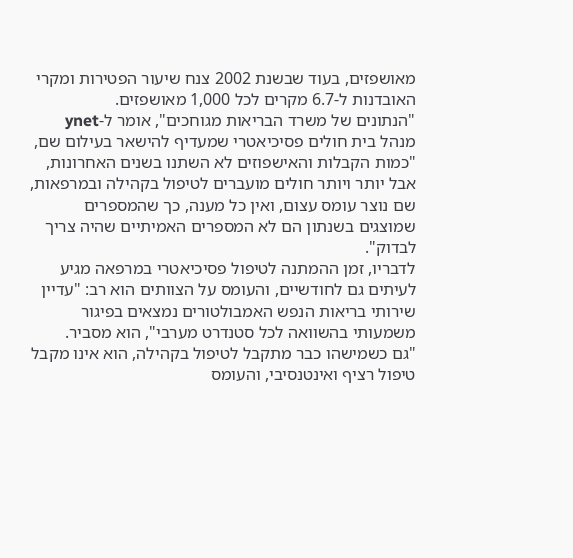מאושפזים, בעוד שבשנת 2002 צנח שיעור הפטירות ומקרי האובדנות ל-6.7 מקרים לכל 1,000 מאושפזים.
"הנתונים של משרד הבריאות מגוחכים", אומר ל-ynet מנהל בית חולים פסיכיאטרי שמעדיף להישאר בעילום שם, "כמות הקבלות והאישפוזים לא השתנו בשנים האחרונות, אבל יותר ויותר חולים מועברים לטיפול בקהילה ובמרפאות, שם נוצר עומס עצום, ואין כל מענה, כך שהמספרים שמוצגים בשנתון הם לא המספרים האמיתיים שהיה צריך לבדוק".
לדבריו, זמן ההמתנה לטיפול פסיכיאטרי במרפאה מגיע לעיתים גם לחודשיים, והעומס על הצוותים הוא רב: "עדיין שירותי בריאות הנפש האמבולטורים נמצאים בפיגור משמעותי בהשוואה לכל סטנדרט מערבי", הוא מסביר.
"גם כשמישהו כבר מתקבל לטיפול בקהילה, הוא אינו מקבל טיפול רציף ואינטנסיבי, והעומס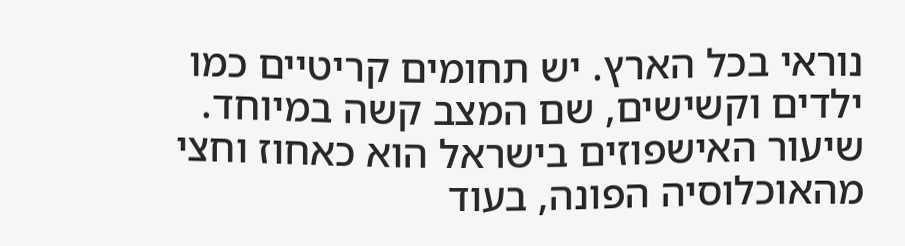נוראי בכל הארץ. יש תחומים קריטיים כמו ילדים וקשישים, שם המצב קשה במיוחד. שיעור האישפוזים בישראל הוא כאחוז וחצי מהאוכלוסיה הפונה, בעוד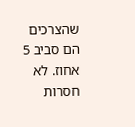שהצרכים הם סביב 5 אחוז. לא חסרות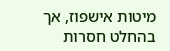מיטות אישפוז, אך בהחלט חסרות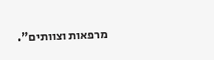מרפאות וצוותים".